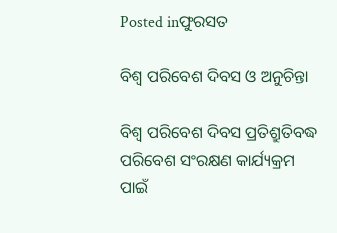Posted inଫୁରସତ

ବିଶ୍ୱ ପରିବେଶ ଦିବସ ଓ ଅନୁଚିନ୍ତା

ବିଶ୍ୱ ପରିବେଶ ଦିବସ ପ୍ରତିଶ୍ରୁତିବଦ୍ଧ ପରିବେଶ ସଂରକ୍ଷଣ କାର୍ଯ୍ୟକ୍ରମ ପାଇଁ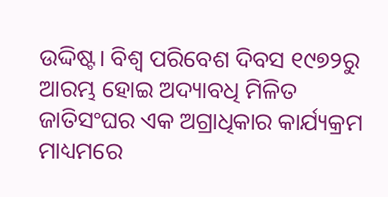ଉଦ୍ଦିଷ୍ଟ। ବିଶ୍ୱ ପରିବେଶ ଦିବସ ୧୯୭୨ରୁ ଆରମ୍ଭ ହୋଇ ଅଦ୍ୟାବଧି ମିଳିତ ଜାତିସଂଘର ଏକ ଅଗ୍ରାଧିକାର କାର୍ଯ୍ୟକ୍ରମ ମାଧ୍ୟମରେ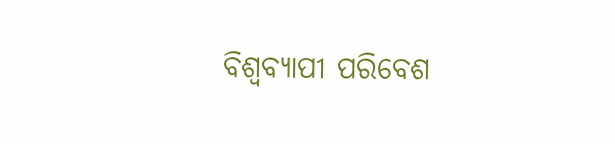ବିଶ୍ୱବ୍ୟାପୀ ପରିବେଶ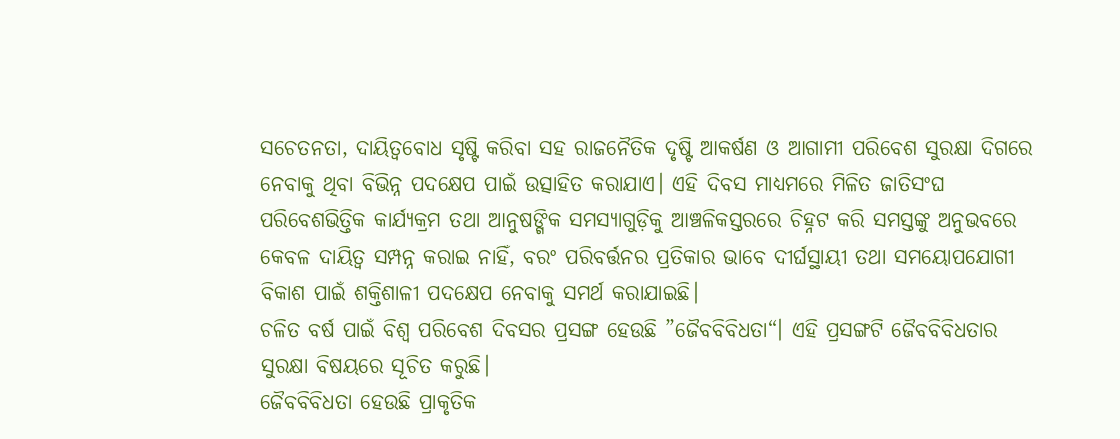ସଚେତନତା, ଦାୟିତ୍ୱବୋଧ ସୃଷ୍ଟି କରିବା ସହ ରାଜନୈତିକ ଦୃଷ୍ଟି ଆକର୍ଷଣ ଓ ଆଗାମୀ ପରିବେଶ ସୁରକ୍ଷା ଦିଗରେ ନେବାକୁ ଥିବା ବିଭିନ୍ନ ପଦକ୍ଷେପ ପାଇଁ ଉତ୍ସାହିତ କରାଯାଏ। ଏହି ଦିବସ ମାଧ୍ୟମରେ ମିଳିତ ଜାତିସଂଘ ପରିବେଶଭିତ୍ତିକ କାର୍ଯ୍ୟକ୍ରମ ତଥା ଆନୁଷଙ୍ଗିକ ସମସ୍ୟାଗୁଡ଼ିକୁ ଆଞ୍ଚଳିକସ୍ତରରେ ଚିହ୍ନଟ କରି ସମସ୍ତଙ୍କୁ ଅନୁଭବରେ କେବଳ ଦାୟିତ୍ୱ ସମ୍ପନ୍ନ କରାଇ ନାହିଁ, ବରଂ ପରିବର୍ତ୍ତନର ପ୍ରତିକାର ଭାବେ ଦୀର୍ଘସ୍ଥାୟୀ ତଥା ସମୟୋପଯୋଗୀ ବିକାଶ ପାଇଁ ଶକ୍ତିଶାଳୀ ପଦକ୍ଷେପ ନେବାକୁ ସମର୍ଥ କରାଯାଇଛି।
ଚଳିତ ବର୍ଷ ପାଇଁ ବିଶ୍ୱ ପରିବେଶ ଦିବସର ପ୍ରସଙ୍ଗ ହେଉଛି ”ଜୈବବିବିଧତା“। ଏହି ପ୍ରସଙ୍ଗଟି ଜୈବବିବିଧତାର ସୁରକ୍ଷା ବିଷୟରେ ସୂଚିତ କରୁଛି।
ଜୈବବିବିଧତା ହେଉଛି ପ୍ରାକୃତିକ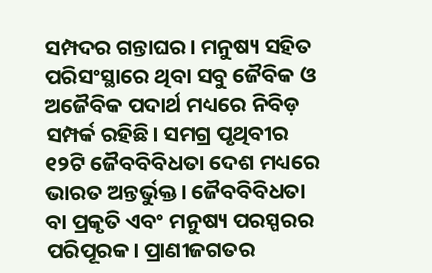ସମ୍ପଦର ଗନ୍ତାଘର। ମନୁଷ୍ୟ ସହିତ ପରିସଂସ୍ଥାରେ ଥିବା ସବୁ ଜୈବିକ ଓ ଅଜୈବିକ ପଦାର୍ଥ ମଧ୍ୟରେ ନିବିଡ଼ ସମ୍ପର୍କ ରହିଛି। ସମଗ୍ର ପୃଥିବୀର ୧୨ଟି ଜୈବବିବିଧତା ଦେଶ ମଧ୍ୟରେ ଭାରତ ଅନ୍ତର୍ଭୁକ୍ତ। ଜୈବବିବିଧତା ବା ପ୍ରକୃତି ଏବଂ ମନୁଷ୍ୟ ପରସ୍ପରର ପରିପୂରକ। ପ୍ରାଣୀଜଗତର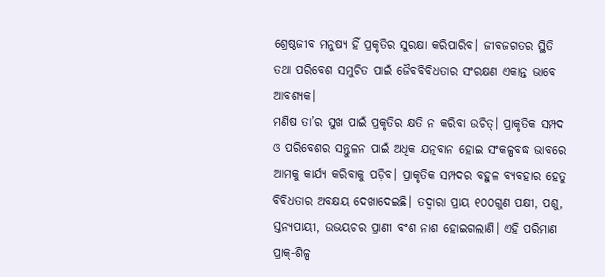ଶ୍ରେଷ୍ଠଜୀବ ମନୁଷ୍ୟ ହିଁ ପ୍ରକୃତିର ସୁରକ୍ଷା କରିପାରିବ। ଜୀବଜଗତର ସ୍ଥିତି ତଥା ପରିବେଶ ସମୁଚିତ ପାଇଁ ଜୈବବିବିଧତାର ସଂରକ୍ଷଣ ଏକାନ୍ତ ଭାବେ ଆବଶ୍ୟକ।
ମଣିଷ ତା’ର ସୁଖ ପାଇଁ ପ୍ରକୃତିର କ୍ଷତି ନ କରିବା ଉଚିତ୍‌। ପ୍ରାକୃତିକ ସମ୍ପଦ ଓ ପରିବେଶର ସନ୍ତୁଳନ ପାଇଁ ଅଧିକ ଯତ୍ନବାନ ହୋଇ ସଂକଳ୍ପବଦ୍ଧ ଭାବରେ ଆମକୁ କାର୍ଯ୍ୟ କରିବାକୁ ପଡ଼ିବ। ପ୍ରାକୃତିକ ସମ୍ପଦର ବହୁଳ ବ୍ୟବହାର ହେତୁ ବିବିଧତାର ଅବକ୍ଷୟ ଦେଖାଦେଇଛି। ତଦ୍ୱାରା ପ୍ରାୟ ୧୦୦ଗୁଣ ପକ୍ଷୀ, ପଶୁ, ସ୍ତନ୍ୟପାୟୀ, ଉଭୟଚର ପ୍ରାଣୀ ବଂଶ ନାଶ ହୋଇଗଲାଣି। ଏହି ପରିମାଣ ପ୍ରାକ୍‌-ଶିଳ୍ପ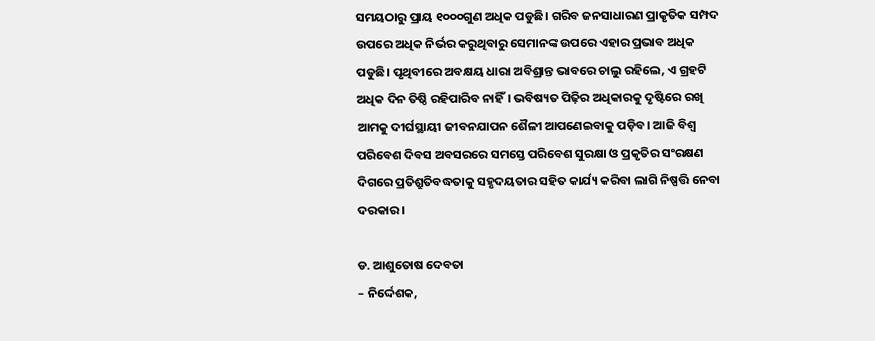ସମୟଠାରୁ ପ୍ରାୟ ୧୦୦୦ଗୁଣ ଅଧିକ ପଡୁଛି। ଗରିବ ଜନସାଧାରଣ ପ୍ରାକୃତିକ ସମ୍ପଦ ଉପରେ ଅଧିକ ନିର୍ଭର କରୁଥିବାରୁ ସେମାନଙ୍କ ଉପରେ ଏହାର ପ୍ରଭାବ ଅଧିକ ପଡୁଛି। ପୃଥିବୀରେ ଅବକ୍ଷୟ ଧାରା ଅବିଶ୍ରାନ୍ତ ଭାବରେ ଚାଲୁ ରହିଲେ, ଏ ଗ୍ରହଟି ଅଧିକ ଦିନ ତିଷ୍ଠି ରହିପାରିବ ନାହିଁ। ଭବିଷ୍ୟତ ପିଢ଼ିର ଅଧିକାରକୁ ଦୃଷ୍ଟିରେ ରଖି ଆମକୁ ଦୀର୍ଘସ୍ଥାୟୀ ଜୀବନଯାପନ ଶୈଳୀ ଆପଣେଇବାକୁ ପଡ଼ିବ। ଆଜି ବିଶ୍ୱ ପରିବେଶ ଦିବସ ଅବସରରେ ସମସ୍ତେ ପରିବେଶ ସୁରକ୍ଷା ଓ ପ୍ରକୃତିର ସଂରକ୍ଷଣ ଦିଗରେ ପ୍ରତିଶ୍ରୁତିବଦ୍ଧତାକୁ ସହୃଦୟତାର ସହିତ କାର୍ଯ୍ୟ କରିବା ଲାଗି ନିଷ୍ପତ୍ତି ନେବା ଦରକାର।

ଡ. ଆଶୁତୋଷ ଦେବତା
– ନିର୍ଦ୍ଦେଶକ,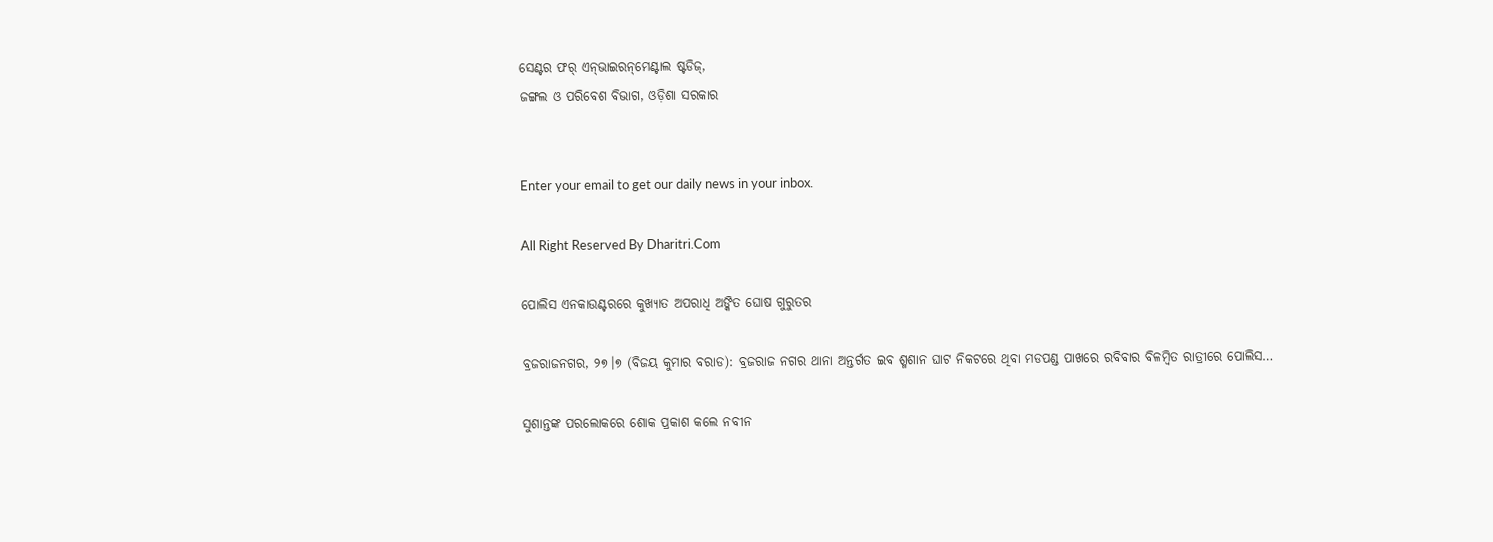ସେଣ୍ଟର ଫର୍‌ ଏନ୍‌ଭାଇରନ୍‌ମେଣ୍ଟାଲ ଷ୍ଟଡିଜ୍‌,
ଜଙ୍ଗଲ ଓ ପରିବେଶ ବିଭାଗ, ଓଡ଼ିଶା ସରକାର


Enter your email to get our daily news in your inbox.

All Right Reserved By Dharitri.Com

ପୋଲିସ ଏନକାଉଣ୍ଟରରେ କୁଖ୍ୟାତ ଅପରାଧି ଅଙ୍କିତ ଘୋଷ ଗୁରୁତର

ବ୍ରଜରାଜନଗର, ୨୭।୭ (ବିଜୟ କୁମାର ବରାଡ): ବ୍ରଜରାଜ ନଗର ଥାନା ଅନ୍ତର୍ଗତ ଇବ ଶ୍ମଶାନ ଘାଟ ନିକଟରେ ଥିବା ମଡପଣ୍ଡ ପାଖରେ ରବିବାର ବିଳମ୍ବିତ ରାତ୍ରୀରେ ପୋଲିସ…

ସୁଶାନ୍ତଙ୍କ ପରଲୋକରେ ଶୋକ ପ୍ରକାଶ କଲେ ନବୀନ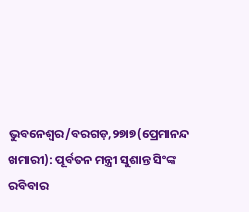ଭୁବନେଶ୍ୱର/ବରଗଡ଼,୨୭ା୭(ପ୍ରେମାନନ୍ଦ ଖମାରୀ): ପୂର୍ବତନ ମନ୍ତ୍ରୀ ସୁଶାନ୍ତ ସିଂଙ୍କ ରବିବାର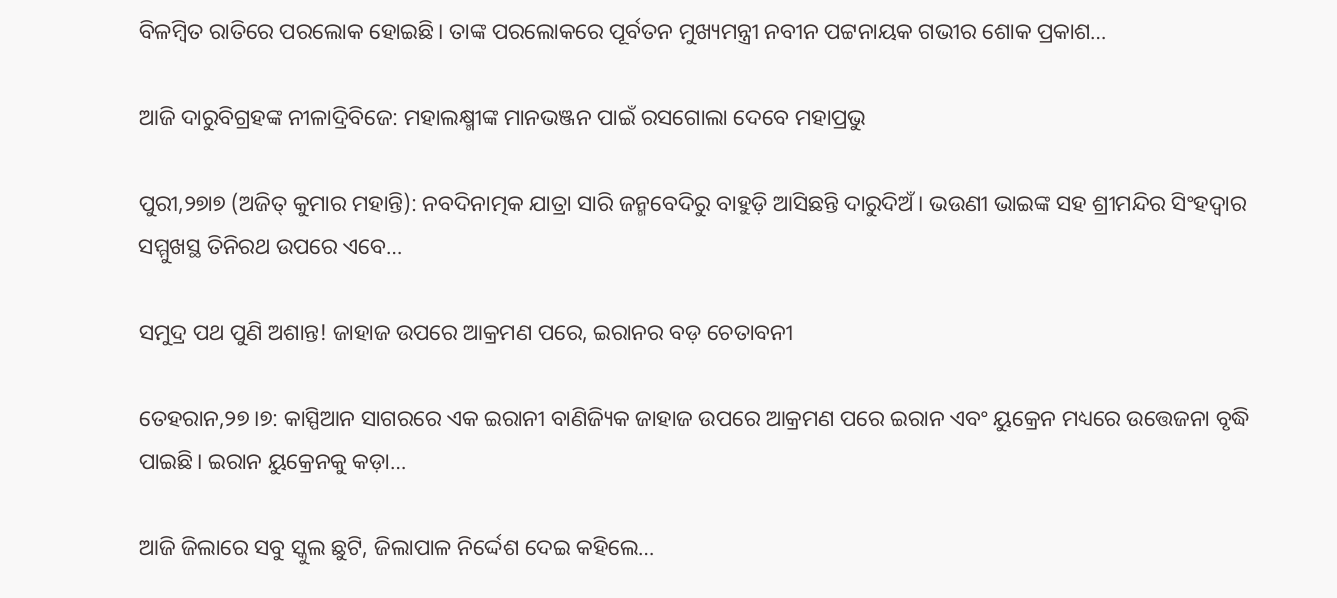ବିଳମ୍ବିତ ରାତିରେ ପରଲୋକ ହୋଇଛି। ତାଙ୍କ ପରଲୋକରେ ପୂର୍ବତନ ମୁଖ୍ୟମନ୍ତ୍ରୀ ନବୀନ ପଟ୍ଟନାୟକ ଗଭୀର ଶୋକ ପ୍ରକାଶ…

ଆଜି ଦାରୁବିଗ୍ରହଙ୍କ ନୀଳାଦ୍ରିବିଜେ: ମହାଲକ୍ଷ୍ମୀଙ୍କ ମାନଭଞ୍ଜନ ପାଇଁ ରସଗୋଲା ଦେବେ ମହାପ୍ରଭୁ

ପୁରୀ,୨୭ା୭ (ଅଜିତ୍‌ କୁମାର ମହାନ୍ତି): ନବଦିନାତ୍ମକ ଯାତ୍ରା ସାରି ଜନ୍ମବେଦିରୁ ବାହୁଡ଼ି ଆସିଛନ୍ତି ଦାରୁଦିଅଁ। ଭଉଣୀ ଭାଇଙ୍କ ସହ ଶ୍ରୀମନ୍ଦିର ସିଂହଦ୍ୱାର ସମ୍ମୁଖସ୍ଥ ତିନିରଥ ଉପରେ ଏବେ…

ସମୁଦ୍ର ପଥ ପୁଣି ଅଶାନ୍ତ! ଜାହାଜ ଉପରେ ଆକ୍ରମଣ ପରେ, ଇରାନର ବଡ଼ ଚେତାବନୀ

ତେହରାନ,୨୭।୭: କାସ୍ପିଆନ ସାଗରରେ ଏକ ଇରାନୀ ବାଣିଜ୍ୟିକ ଜାହାଜ ଉପରେ ଆକ୍ରମଣ ପରେ ଇରାନ ଏବଂ ୟୁକ୍ରେନ ମଧ୍ୟରେ ଉତ୍ତେଜନା ବୃଦ୍ଧି ପାଇଛି। ଇରାନ ୟୁକ୍ରେନକୁ କଡ଼ା…

ଆଜି ଜିଲାରେ ସବୁ ସ୍କୁଲ ଛୁଟି, ଜିଲାପାଳ ନିର୍ଦ୍ଦେଶ ଦେଇ କହିଲେ…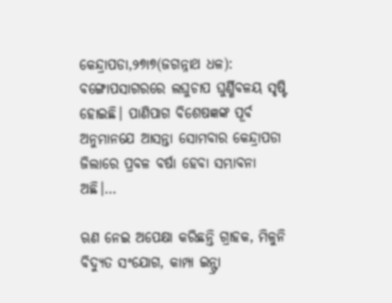କେନ୍ଦ୍ରାପଡା,୨୭ା୭(ଜଗନ୍ନାଥ ଧଳ): ବଙ୍ଗୋପସାଗରରେ ଲଘୁଚାପ ଘୁର୍ଣ୍ଣିବଳୟ ସୃଷ୍ଟି ହୋଇଛି। ପାଣିପାଗ ବିଶେଷଜ୍ଞଙ୍କ ପୂର୍ବ ଅନୁମାନଯେ ଆସନ୍ତା ସୋମବାର କେନ୍ଦ୍ରାପଡା ଜିଲାରେ ପ୍ରବଳ ବର୍ଷା ହେବା ସମ୍ଭାବନା ଅଛି।…

ଋଣ ନେଇ ଅପେକ୍ଷା କରିଛନ୍ତି ଗ୍ରାହକ, ମିଳୁନି ବିଦ୍ୟୁତ ସଂଯୋଗ, କାମ୍ପା ଇନ୍ଫ୍ରା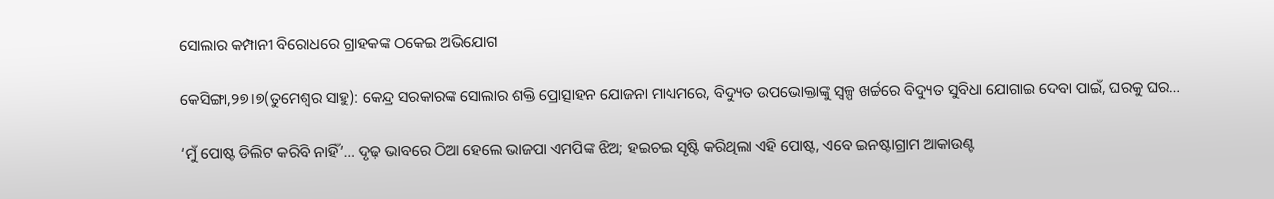ସୋଲାର କମ୍ପାନୀ ବିରୋଧରେ ଗ୍ରାହକଙ୍କ ଠକେଇ ଅଭିଯୋଗ

କେସିଙ୍ଗା,୨୭।୭(ତୁମେଶ୍ୱର ସାହୁ): କେନ୍ଦ୍ର ସରକାରଙ୍କ ସୋଲାର ଶକ୍ତି ପ୍ରୋତ୍ସାହନ ଯୋଜନା ମାଧ୍ୟମରେ, ବିଦ୍ୟୁତ ଉପଭୋକ୍ତାଙ୍କୁ ସ୍ବଳ୍ପ ଖର୍ଚ୍ଚରେ ବିଦ୍ୟୁତ ସୁବିଧା ଯୋଗାଇ ଦେବା ପାଇଁ, ଘରକୁ ଘର…

‘ମୁଁ ପୋଷ୍ଟ ଡିଲିଟ କରିବି ନାହିଁ’… ଦୃଢ଼ ଭାବରେ ଠିଆ ହେଲେ ଭାଜପା ଏମପିଙ୍କ ଝିଅ; ହଇଚଇ ସୃଷ୍ଟି କରିଥିଲା ଏହି ପୋଷ୍ଟ, ଏବେ ଇନଷ୍ଟାଗ୍ରାମ ଆକାଉଣ୍ଟ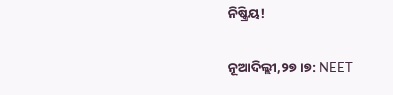ନିଷ୍କ୍ରିୟ!

ନୂଆଦିଲ୍ଲୀ,୨୭।୭: NEET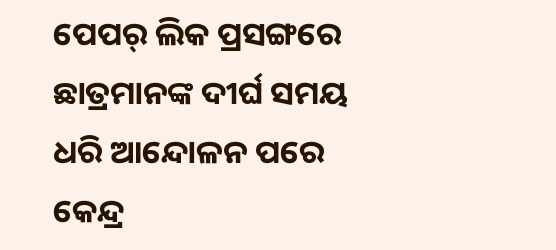ପେପର୍‌ ଲିକ ପ୍ରସଙ୍ଗରେ ଛାତ୍ରମାନଙ୍କ ଦୀର୍ଘ ସମୟ ଧରି ଆନ୍ଦୋଳନ ପରେ କେନ୍ଦ୍ର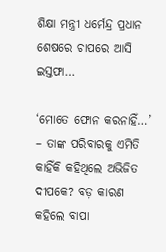ଶିକ୍ଷା ମନ୍ତ୍ରୀ ଧର୍ମେନ୍ଦ୍ର ପ୍ରଧାନ ଶେଷରେ ଚାପରେ ଆସି ଇସ୍ତଫା…

‘ମୋତେ ଫୋନ କରନାହିଁ…’ – ତାଙ୍କ ପରିବାରକୁ ଏମିତି କାହିଁକି କହିଥିଲେ ଅଭିଜିତ ଦୀପକେ? ବଡ଼ କାରଣ କହିଲେ ବାପା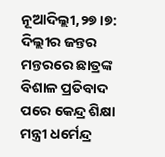ନୂଆଦିଲ୍ଲୀ,୨୭।୭: ଦିଲ୍ଲୀର ଜନ୍ତର ମନ୍ତରରେ ଛାତ୍ରଙ୍କ ବିଶାଳ ପ୍ରତିବାଦ ପରେ କେନ୍ଦ୍ର ଶିକ୍ଷା ମନ୍ତ୍ରୀ ଧର୍ମେନ୍ଦ୍ର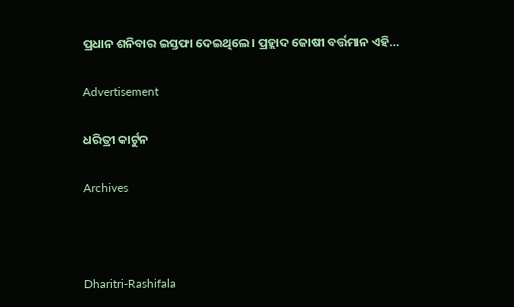ପ୍ରଧାନ ଶନିବାର ଇସ୍ତଫା ଦେଇଥିଲେ। ପ୍ରହ୍ଲାଦ ଜୋଷୀ ବର୍ତ୍ତମାନ ଏହି…

Advertisement

ଧରିତ୍ରୀ କାର୍ଟୁନ

Archives



Dharitri-Rashifala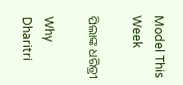Model This Week

ପିଲାଙ୍କ ଧରିତ୍ରୀ

Why Dharitri